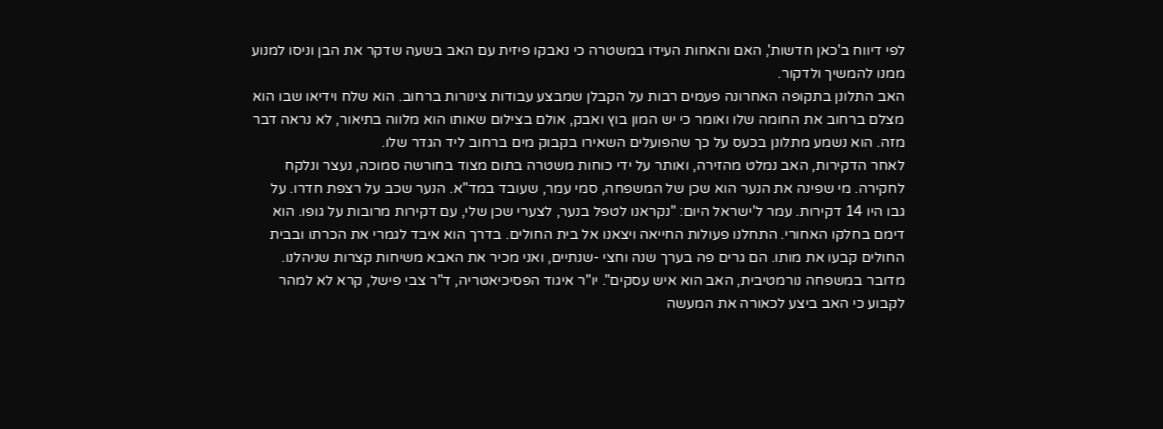לפי דיווח ב'כאן חדשות', האם והאחות העידו במשטרה כי נאבקו פיזית עם האב בשעה שדקר את הבן וניסו למנוע ממנו להמשיך ולדקור.
האב התלונן בתקופה האחרונה פעמים רבות על הקבלן שמבצע עבודות צינורות ברחוב. הוא שלח וידיאו שבו הוא מצלם ברחוב את החומה שלו ואומר כי יש המון בוץ ואבק, אולם בצילום שאותו הוא מלווה בתיאור, לא נראה דבר מזה. הוא נשמע מתלונן בכעס על כך שהפועלים השאירו בקבוק מים ברחוב ליד הגדר שלו.
לאחר הדקירות, האב נמלט מהזירה, ואותר על ידי כוחות משטרה בתום מצוד בחורשה סמוכה, נעצר ונלקח לחקירה. מי שפינה את הנער הוא שכן של המשפחה, סמי עמר, שעובד במד"א. הנער שכב על רצפת חדרו. על גבו היו 14 דקירות. עמר ל'ישראל היום: "נקראנו לטפל בנער, לצערי שכן שלי, עם דקירות מרובות על גופו. הוא דימם בחלקו האחורי. התחלנו פעולות החייאה ויצאנו אל בית החולים. בדרך הוא איבד לגמרי את הכרתו ובבית החולים קבעו את מותו. הם גרים פה בערך שנה וחצי -שנתיים, ואני מכיר את האבא משיחות קצרות שניהלנו. מדובר במשפחה נורמטיבית, האב הוא איש עסקים". יו"ר איגוד הפסיכיאטריה, ד"ר צבי פישל, קרא לא למהר לקבוע כי האב ביצע לכאורה את המעשה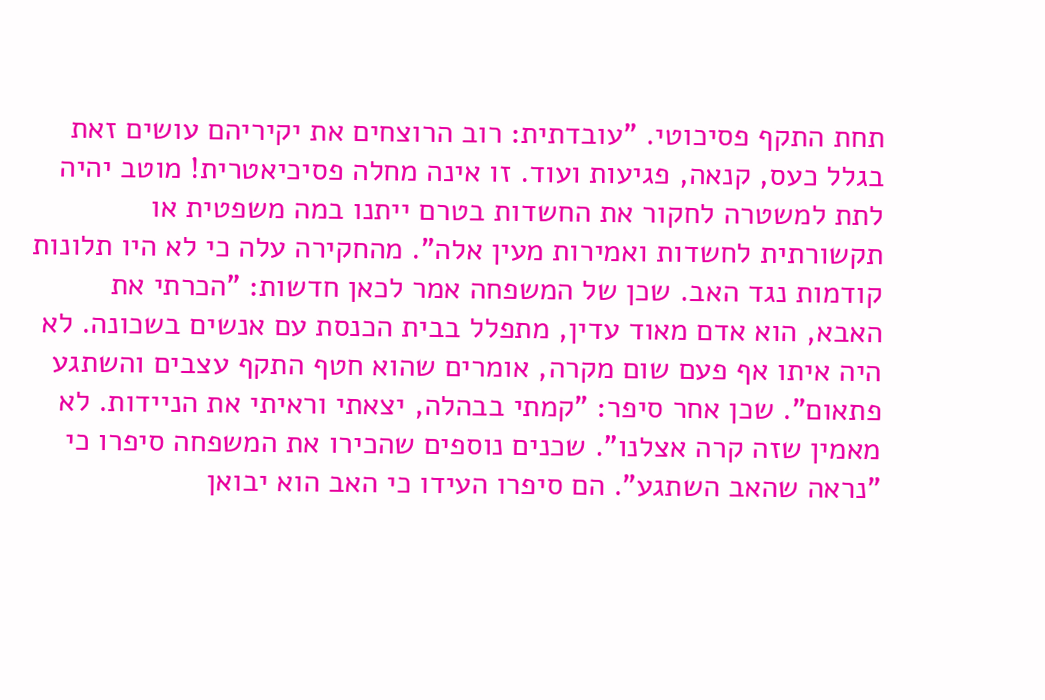תחת התקף פסיכוטי. "עובדתית: רוב הרוצחים את יקיריהם עושים זאת בגלל כעס, קנאה, פגיעות ועוד. זו אינה מחלה פסיכיאטרית! מוטב יהיה לתת למשטרה לחקור את החשדות בטרם ייתנו במה משפטית או תקשורתית לחשדות ואמירות מעין אלה". מהחקירה עלה כי לא היו תלונות קודמות נגד האב. שכן של המשפחה אמר לכאן חדשות: "הכרתי את האבא, הוא אדם מאוד עדין, מתפלל בבית הכנסת עם אנשים בשכונה. לא היה איתו אף פעם שום מקרה, אומרים שהוא חטף התקף עצבים והשתגע פתאום". שכן אחר סיפר: "קמתי בבהלה, יצאתי וראיתי את הניידות. לא מאמין שזה קרה אצלנו". שכנים נוספים שהכירו את המשפחה סיפרו כי "נראה שהאב השתגע". הם סיפרו העידו כי האב הוא יבואן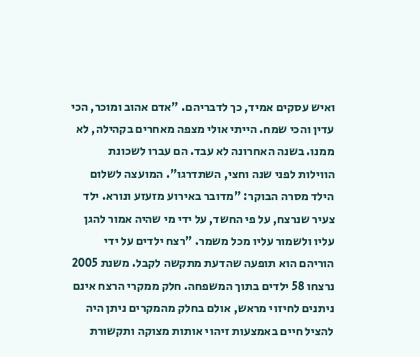ואיש עסקים אמיד, כך לדבריהם. "אדם אהוב ומוכר, הכי עדין והכי שמח. הייתי אולי מצפה מאחרים בקהילה, לא ממנו. בשנה האחרונה לא עבד. הם עברו לשכונת הווילות לפני שנה וחצי, השתדרגו". המועצה לשלום הילד מסרה הבוקר: "מדובר באירוע מזעזע ונורא. ילד צעיר שנרצח, על פי החשד, על ידי מי שהיה אמור להגן עליו ולשמור עליו מכל משמר. "רצח ילדים על ידי הוריהם הוא תופעה שהדעת מתקשה לקבל. משנת 2005 נרצחו 58 ילדים בתוך המשפחה. חלק ממקרי הרצח אינם ניתנים לחיזוי מראש, אולם בחלק מהמקרים ניתן היה להציל חיים באמצעות זיהוי אותות מצוקה ותקשורת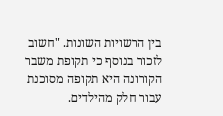בין הרשויות השונות. "חשוב לזכור בנוסף כי תקופת משבר הקורונה היא תקופה מסוכנת עבור חלק מהילדים.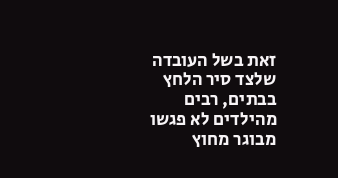זאת בשל העובדה שלצד סיר הלחץ בבתים, רבים מהילדים לא פגשו מבוגר מחוץ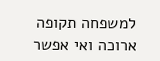למשפחה תקופה ארוכה ואי אפשר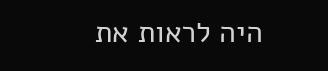היה לראות את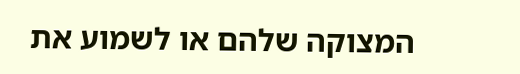המצוקה שלהם או לשמוע את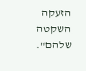הזעקה השקטה שלהם".